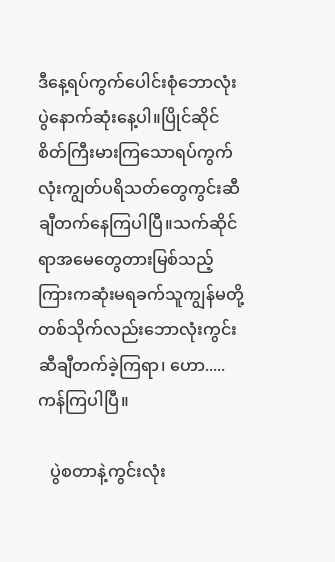ဒီနေ့ရပ်ကွက်ပေါင်းစုံဘောလုံးပွဲနောက်ဆုံးနေ့ပါ။ပြိုင်ဆိုင်စိတ်ကြီးမားကြသောရပ်ကွက်လုံးကျွတ်ပရိသတ်တွေကွင်းဆီချီတက်နေကြပါပြီ။သက်ဆိုင်ရာအမေတွေတားမြစ်သည့်ကြားကဆုံးမရခက်သူကျွန်မတို့တစ်သိုက်လည်းဘောလုံးကွင်းဆီချီတက်ခဲ့ကြရာ၊ ဟော.....ကန်ကြပါပြီ။

   ပွဲစတာနဲ့ကွင်းလုံး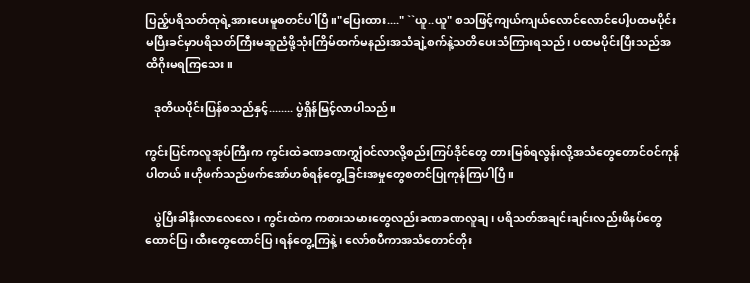ပြည့်ပရိသတ်ထုရဲ့အားပေးမူစတင်ပါပြီ။"ပြေးထား...." ``ယူ..ယူ" စသဖြင့်ကျယ်ကျယ်လောင်လောင်ပေါ့ပထမပိုင်းမပြီးခင်မှာပရိသတ်ကြီးမဆူညံဖို့သုံးကြိမ်ထက်မနည်းအသံချဲ့စက်နဲ့သတိပေးသံကြားရသည်၊ ပထမပိုင်းပြီးသည်အထိဂိုးမရကြသေး။

   ဒုတိယပိုင်းပြန်စသည်နှင့်........ ပွဲရှိန်မြင့်လာပါသည်။

ကွင်းပြင်ကလူအုပ်ကြီးက ကွင်းထဲခဏခဏကျွှံဝင်လာလို့စည်းကြပ်ဒိုင်တွေ တားမြစ်ရလွန်းလို့အသံတွေတောင်ဝင်ကုန်ပါတယ်။ဟိုဖက်သည်ဖက်အော်ဟစ်ရန်တွေ့ခြင်းအမှုတွေစတင်ပြုကုန်ကြပါပြီ။

   ပွဲပြီးခါနီးလာလေလေ၊ ကွင်းထဲက ကစားသမားတွေလည်းခဏခဏလူချ၊ ပရိသတ်အချင်းချင်းလည်းဖိနပ်တွေထောင်ပြ၊ထီးတွေထောင်ပြ၊ရန်တွေ့ကြနဲ့၊ လော်စပီကာအသံတောင်တိုး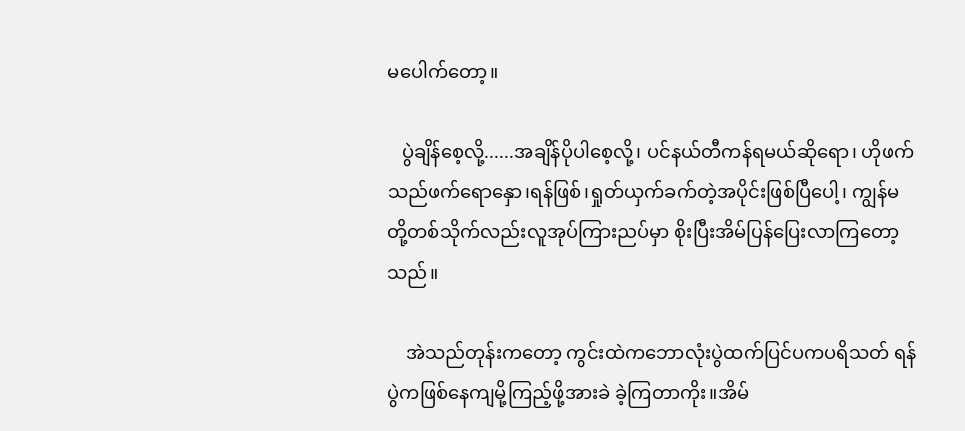မပေါက်တော့။

   ပွဲချိန်စေ့လို့......အချိန်ပိုပါစေ့လို့၊ ပင်နယ်တီကန်ရမယ်ဆိုရော၊ ဟိုဖက်သည်ဖက်ရောနှော၊ရန်ဖြစ်၊ရှုတ်ယှက်ခက်တဲ့အပိုင်းဖြစ်ပြီပေါ့၊ ကျွန်မတို့တစ်သိုက်လည်းလူအုပ်ကြားညပ်မှာ စိုးပြီးအိမ်ပြန်ပြေးလာကြတော့သည်။

    အဲသည်တုန်းကတော့ ကွင်းထဲကဘောလုံးပွဲထက်ပြင်ပကပရိသတ် ရန်ပွဲကဖြစ်နေကျမို့ကြည့်ဖို့အားခဲ ခဲ့ကြတာကိုး။အိမ်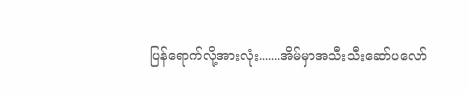ပြန်ရောက်လို့အားလုံး.......အိမ်မှာအသီးသီးဆော်ပလော်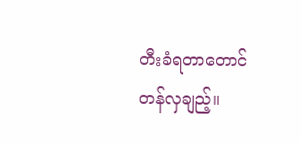တီးခံရတာတောင်တန်လှချည့်။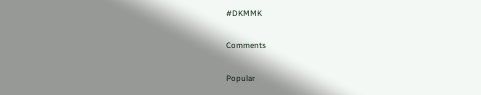#DKMMK

Comments

Popular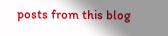posts from this blog